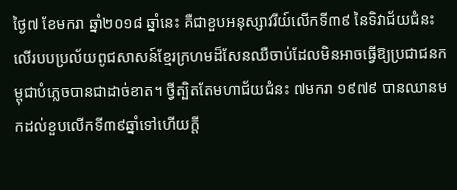ថ្ងៃ៧ ខែមករា ឆ្នាំ២០១៨ ឆ្នាំនេះ គឺជាខួបអនុស្សាវរីយ៍លើកទី៣៩ នៃទិវាជ័យជំនះលើរបបប្រល័យពូជសាសន៍ខ្មែរក្រហមដ៏សែនឈឺចាប់ដែលមិនអាចធ្វើឱ្យប្រជាជនកម្ពុជាបំភ្លេចបានជាដាច់ខាត។ ថ្វីត្បិតតែមហាជ័យជំនះ ៧មករា ១៩៧៩ បានឈានមកដល់ខួបលើកទី៣៩ឆ្នាំទៅហើយក្តី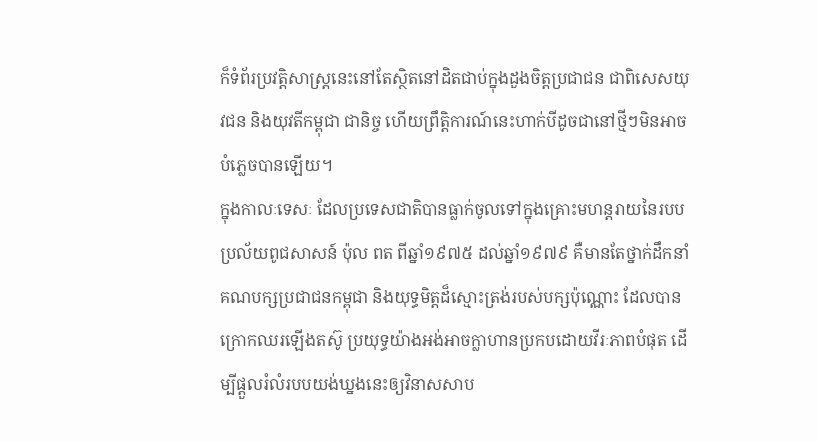ក៏ទំព័រប្រវត្តិសាស្ត្រនេះនៅតែស្ថិតនៅដិតជាប់ក្នុងដួងចិត្តប្រជាជន ជាពិសេសយុវជន និងយុវតីកម្ពុជា ជានិច្ច ហើយព្រឹត្តិការណ៍នេះហាក់បីដូចជានៅថ្មីៗមិនអាចបំភ្លេចបានឡើយ។
ក្នុងកាលៈទេសៈ ដែលប្រទេសជាតិបានធ្លាក់ចូលទៅក្នុងគ្រោះមហន្តរាយនៃរបបប្រល័យពូជសាសន៍ ប៉ុល ពត ពីឆ្នាំ១៩៧៥ ដល់ឆ្នាំ១៩៧៩ គឺមានតែថ្នាក់ដឹកនាំគណបក្សប្រជាជនកម្ពុជា និងយុទ្ធមិត្តដ៏ស្មោះត្រង់របស់បក្សប៉ុណ្ណោះ ដែលបានក្រោកឈរឡើងតស៊ូ ប្រយុទ្ធយ៉ាងអង់អាចក្លាហានប្រកបដោយវីរៈភាពបំផុត ដើម្បីផ្តួលរំលំរបបយង់ឃ្នងនេះឲ្យវិនាសសាប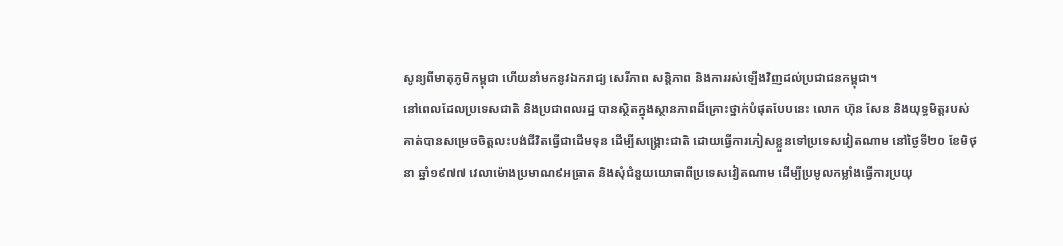សូន្យពីមាតុភូមិកម្ពុជា ហើយនាំមកនូវឯករាជ្យ សេរីភាព សន្តិភាព និងការរស់ឡើងវិញដល់ប្រជាជនកម្ពុជា។
នៅពេលដែលប្រទេសជាតិ និងប្រជាពលរដ្ឋ បានស្ថិតក្នុងស្ថានភាពដ៏គ្រោះថ្នាក់បំផុតបែបនេះ លោក ហ៊ុន សែន និងយុទ្ធមិត្តរបស់គាត់បានសម្រេចចិត្តលះបង់ជីវិតធ្វើជាដើមទុន ដើម្បីសង្គ្រោះជាតិ ដោយធ្វើការភៀសខ្លួនទៅប្រទេសវៀតណាម នៅថ្ងៃទី២០ ខែមិថុនា ឆ្នាំ១៩៧៧ វេលាម៉ោងប្រមាណ៩អធ្រាត និងសុំជំនួយយោធាពីប្រទេសវៀតណាម ដើម្បីប្រមូលកម្លាំងធ្វើការប្រយុ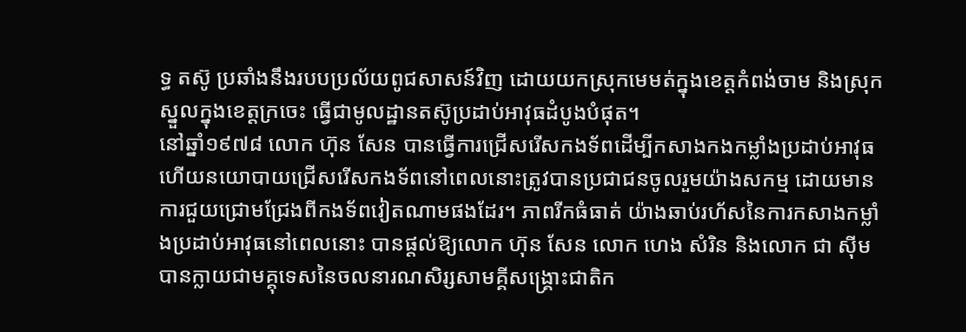ទ្ធ តស៊ូ ប្រឆាំងនឹងរបបប្រល័យពូជសាសន៍វិញ ដោយយកស្រុកមេមត់ក្នុងខេត្តកំពង់ចាម និងស្រុកស្នួលក្នុងខេត្តក្រចេះ ធ្វើជាមូលដ្ឋានតស៊ូប្រដាប់អាវុធដំបូងបំផុត។
នៅឆ្នាំ១៩៧៨ លោក ហ៊ុន សែន បានធ្វើការជ្រើសរើសកងទ័ពដើម្បីកសាងកងកម្លាំងប្រដាប់អាវុធ ហើយនយោបាយជ្រើសរើសកងទ័ពនៅពេលនោះត្រូវបានប្រជាជនចូលរួមយ៉ាងសកម្ម ដោយមានការជួយជ្រោមជ្រែងពីកងទ័ពវៀតណាមផងដែរ។ ភាពរីកធំធាត់ យ៉ាងឆាប់រហ័សនៃការកសាងកម្លាំងប្រដាប់អាវុធនៅពេលនោះ បានផ្តល់ឱ្យលោក ហ៊ុន សែន លោក ហេង សំរិន និងលោក ជា ស៊ីម បានក្លាយជាមគ្គុទេសនៃចលនារណសិរ្សសាមគ្គីសង្គ្រោះជាតិក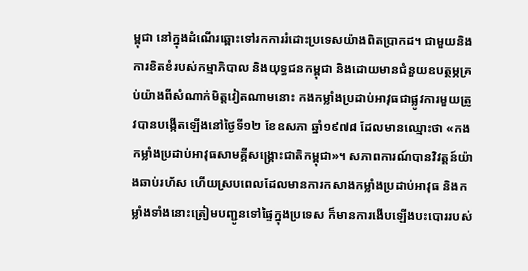ម្ពុជា នៅក្នុងដំណើរឆ្ពោះទៅរកការរំដោះប្រទេសយ៉ាងពិតប្រាកដ។ ជាមួយនិងការខិតខំរបស់កម្មាភិបាល និងយុទ្ធជនកម្ពុជា និងដោយមានជំនួយឧបត្ថម្ភគ្រប់យ៉ាងពីសំណាក់មិត្តវៀតណាមនោះ កងកម្លាំងប្រដាប់អាវុធជាផ្លូវការមួយត្រូវបានបង្កើតឡើងនៅថ្ងៃទី១២ ខែឧសភា ឆ្នាំ១៩៧៨ ដែលមានឈ្មោះថា «កងកម្លាំងប្រដាប់អាវុធសាមគ្គីសង្គ្រោះជាតិកម្ពុជា»។ សភាពការណ៍បានវិវត្តន៍យ៉ាងឆាប់រហ័ស ហើយស្របពេលដែលមានការកសាងកម្លាំងប្រដាប់អាវុធ និងកម្លាំងទាំងនោះត្រៀមបញ្ជូនទៅផ្ទៃក្នុងប្រទេស ក៏មានការងើបឡើងបះបោររបស់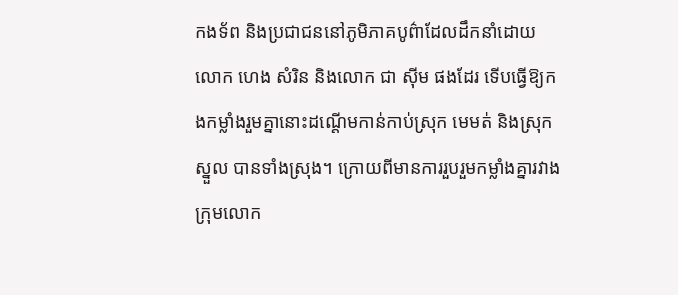កងទ័ព និងប្រជាជននៅភូមិភាគបូព៌ាដែលដឹកនាំដោយលោក ហេង សំរិន និងលោក ជា ស៊ីម ផងដែរ ទើបធ្វើឱ្យកងកម្លាំងរួមគ្នានោះដណ្តើមកាន់កាប់ស្រុក មេមត់ និងស្រុក ស្នួល បានទាំងស្រុង។ ក្រោយពីមានការរួបរួមកម្លាំងគ្នារវាងក្រុមលោក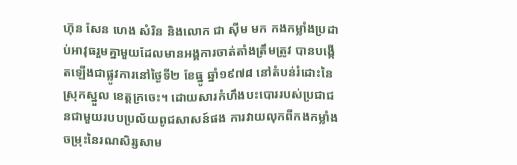ហ៊ុន សែន ហេង សំរិន និងលោក ជា ស៊ីម មក កងកម្លាំងប្រដាប់អាវុធរួមគ្នាមួយដែលមានអង្គការចាត់តាំងត្រឹមត្រូវ បានបង្កើតឡើងជាផ្លូវការនៅថ្ងៃទី២ ខែធ្នូ ឆ្នាំ១៩៧៨ នៅតំបន់រំដោះនៃស្រុកស្នួល ខេត្តក្រចេះ។ ដោយសារកំហឹងបះបោររបស់ប្រជាជនជាមួយរបបប្រល័យពូជសាសន៍ផង ការវាយលុកពីកងកម្លាំងចម្រុះនៃរណសិរ្សសាម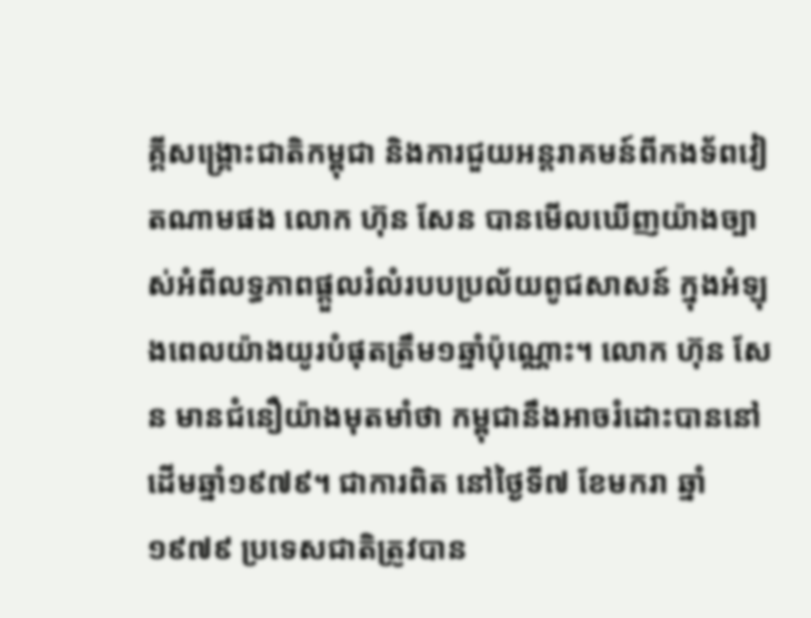គ្គីសង្គ្រោះជាតិកម្ពុជា និងការជួយអន្តរាគមន៍ពីកងទ័ពវៀតណាមផង លោក ហ៊ុន សែន បានមើលឃើញយ៉ាងច្បាស់អំពីលទ្ធភាពផ្តួលរំលំរបបប្រល័យពូជសាសន៍ ក្នុងអំឡុងពេលយ៉ាងយូរបំផុតត្រឹម១ឆ្នាំប៉ុណ្ណោះ។ លោក ហ៊ុន សែន មានជំនឿយ៉ាងមុតមាំថា កម្ពុជានឹងអាចរំដោះបាននៅដើមឆ្នាំ១៩៧៩។ ជាការពិត នៅថ្ងៃទី៧ ខែមករា ឆ្នាំ១៩៧៩ ប្រទេសជាតិត្រូវបាន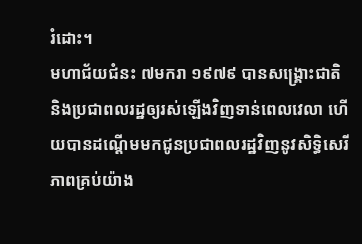រំដោះ។
មហាជ័យជំនះ ៧មករា ១៩៧៩ បានសង្គ្រោះជាតិ និងប្រជាពលរដ្ឋឲ្យរស់ឡើងវិញទាន់ពេលវេលា ហើយបានដណ្តើមមកជូនប្រជាពលរដ្ឋវិញនូវសិទ្ធិសេរីភាពគ្រប់យ៉ាង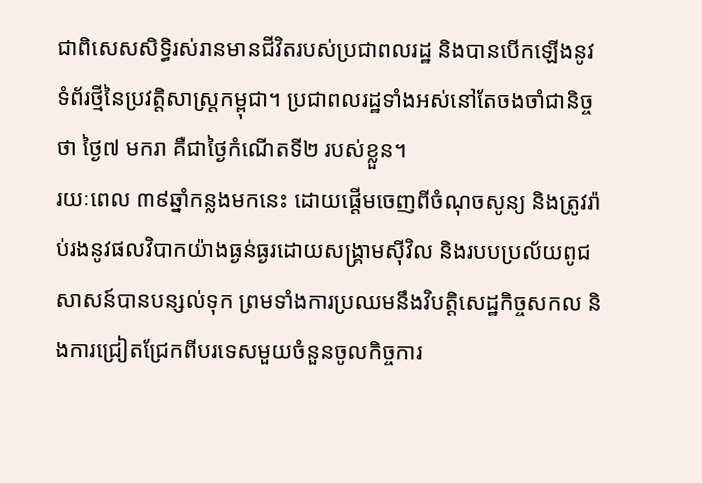ជាពិសេសសិទ្ធិរស់រានមានជីវិតរបស់ប្រជាពលរដ្ឋ និងបានបើកឡើងនូវទំព័រថ្មីនៃប្រវត្តិសាស្ត្រកម្ពុជា។ ប្រជាពលរដ្ឋទាំងអស់នៅតែចងចាំជានិច្ចថា ថ្ងៃ៧ មករា គឺជាថ្ងៃកំណើតទី២ របស់ខ្លួន។
រយៈពេល ៣៩ឆ្នាំកន្លងមកនេះ ដោយផ្តើមចេញពីចំណុចសូន្យ និងត្រូវរ៉ាប់រងនូវផលវិបាកយ៉ាងធ្ងន់ធ្ងរដោយសង្គ្រាមស៊ីវិល និងរបបប្រល័យពូជសាសន៍បានបន្សល់ទុក ព្រមទាំងការប្រឈមនឹងវិបត្តិសេដ្ឋកិច្ចសកល និងការជ្រៀតជ្រែកពីបរទេសមួយចំនួនចូលកិច្ចការ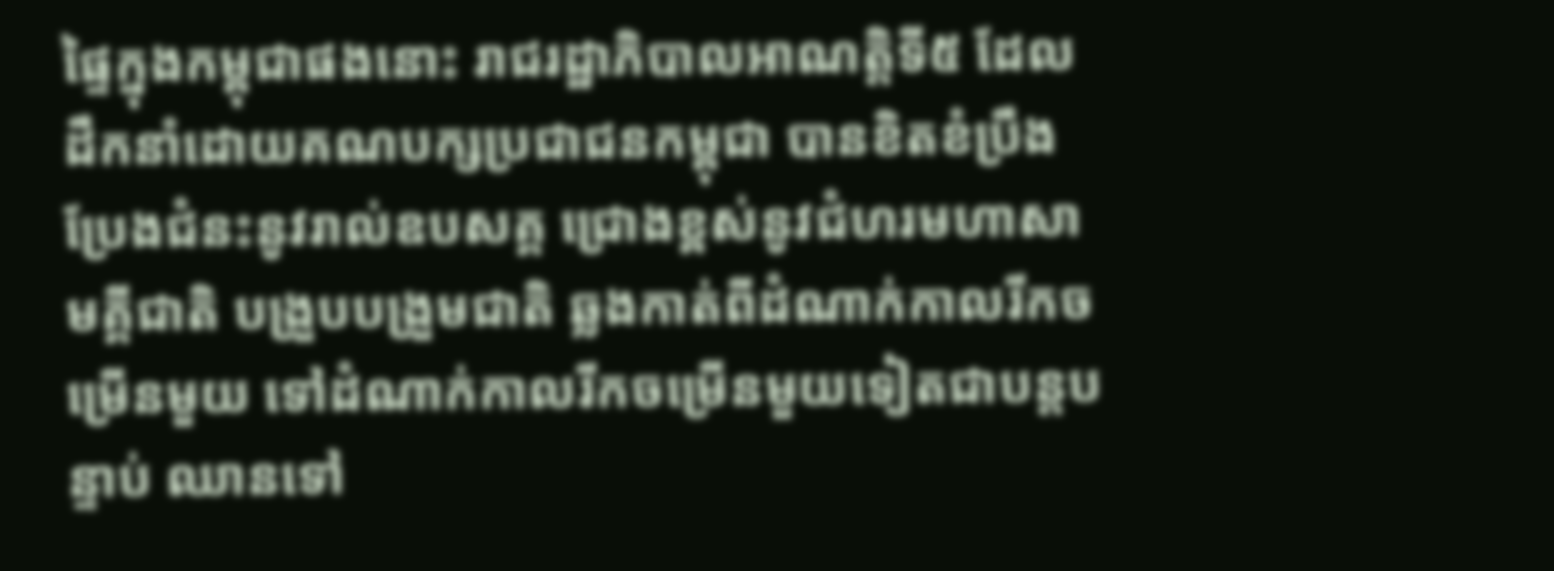ផ្ទៃក្នុងកម្ពុជាផងនោះ រាជរដ្ឋាភិបាលអាណត្តិទី៥ ដែលដឹកនាំដោយគណបក្សប្រជាជនកម្ពុជា បានខិតខំប្រឹងប្រែងជំនះនូវរាល់ឧបសគ្គ ជ្រោងខ្ពស់នូវជំហរមហាសាមគ្គីជាតិ បង្រួបបង្រួមជាតិ ឆ្លងកាត់ពីដំណាក់កាលរីកចម្រើនមួយ ទៅដំណាក់កាលរីកចម្រើនមួយទៀតជាបន្តបន្ទាប់ ឈានទៅ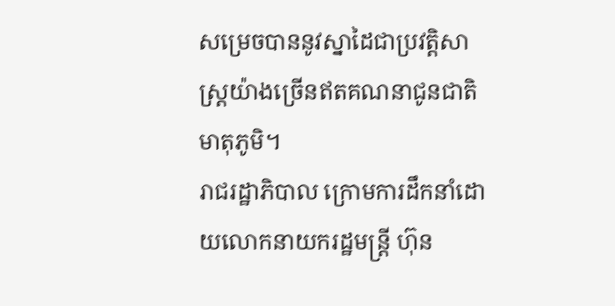សម្រេចបាននូវស្នាដៃជាប្រវត្តិសាស្ត្រយ៉ាងច្រើនឥតគណនាជូនជាតិ មាតុភូមិ។
រាជរដ្ឋាភិបាល ក្រោមការដឹកនាំដោយលោកនាយករដ្ឋមន្ត្រី ហ៊ុន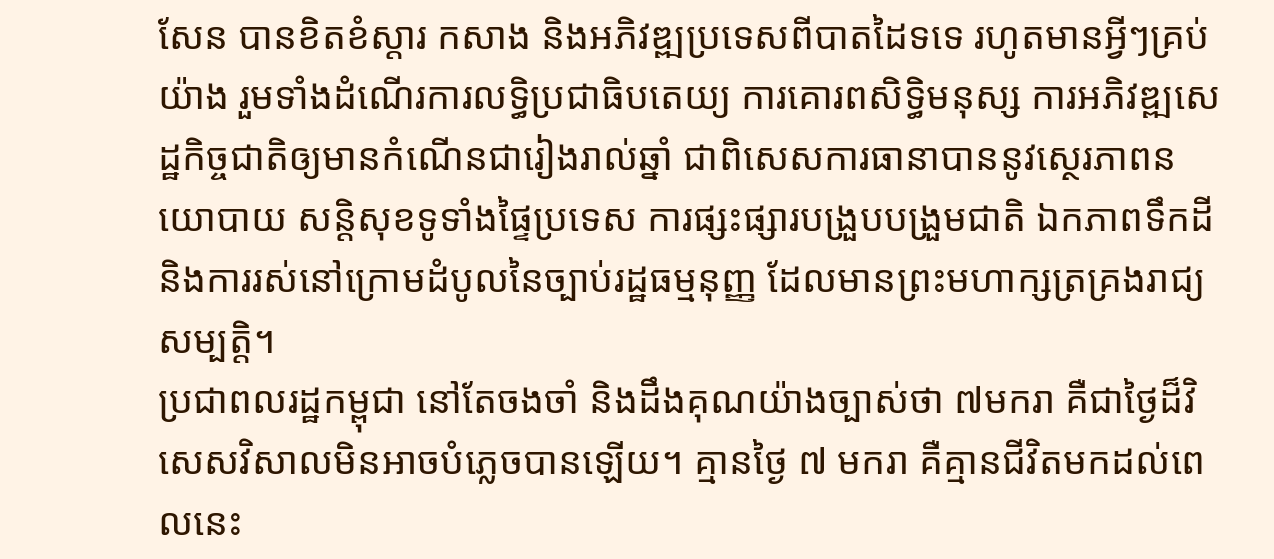សែន បានខិតខំស្តារ កសាង និងអភិវឌ្ឍប្រទេសពីបាតដៃទទេ រហូតមានអ្វីៗគ្រប់យ៉ាង រួមទាំងដំណើរការលទ្ធិប្រជាធិបតេយ្យ ការគោរពសិទ្ធិមនុស្ស ការអភិវឌ្ឍសេដ្ឋកិច្ចជាតិឲ្យមានកំណើនជារៀងរាល់ឆ្នាំ ជាពិសេសការធានាបាននូវស្ថេរភាពនយោបាយ សន្តិសុខទូទាំងផ្ទៃប្រទេស ការផ្សះផ្សារបង្រួបបង្រួមជាតិ ឯកភាពទឹកដី និងការរស់នៅក្រោមដំបូលនៃច្បាប់រដ្ឋធម្មនុញ្ញ ដែលមានព្រះមហាក្សត្រគ្រងរាជ្យសម្បត្តិ។
ប្រជាពលរដ្ឋកម្ពុជា នៅតែចងចាំ និងដឹងគុណយ៉ាងច្បាស់ថា ៧មករា គឺជាថ្ងៃដ៏វិសេសវិសាលមិនអាចបំភ្លេចបានឡើយ។ គ្មានថ្ងៃ ៧ មករា គឺគ្មានជីវិតមកដល់ពេលនេះ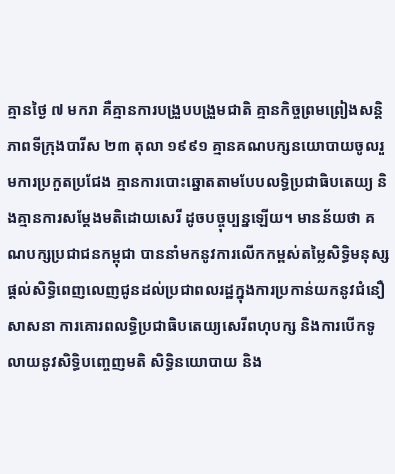គ្មានថ្ងៃ ៧ មករា គឺគ្មានការបង្រួបបង្រួមជាតិ គ្មានកិច្ចព្រមព្រៀងសន្តិភាពទីក្រុងបារីស ២៣ តុលា ១៩៩១ គ្មានគណបក្សនយោបាយចូលរួមការប្រកួតប្រជែង គ្មានការបោះឆ្នោតតាមបែបលទ្ធិប្រជាធិបតេយ្យ និងគ្មានការសម្តែងមតិដោយសេរី ដូចបច្ចុប្បន្នឡើយ។ មានន័យថា គណបក្សប្រជាជនកម្ពុជា បាននាំមកនូវការលើកកម្ពស់តម្លៃសិទ្ធិមនុស្ស ផ្តល់សិទ្ធិពេញលេញជូនដល់ប្រជាពលរដ្ឋក្នុងការប្រកាន់យកនូវជំនឿសាសនា ការគោរពលទ្ធិប្រជាធិបតេយ្យសេរីពហុបក្ស និងការបើកទូលាយនូវសិទ្ធិបញ្ចេញមតិ សិទ្ធិនយោបាយ និង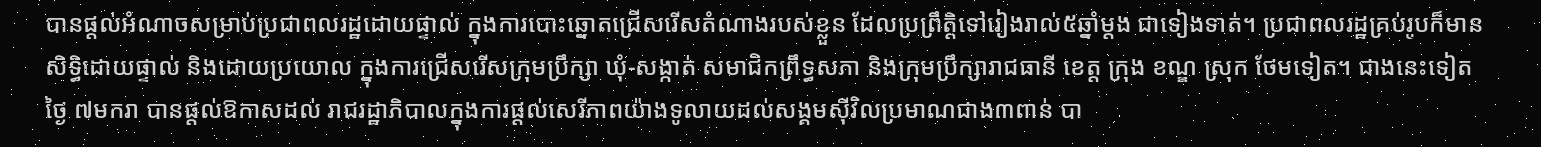បានផ្តល់អំណាចសម្រាប់ប្រជាពលរដ្ឋដោយផ្ទាល់ ក្នុងការបោះឆ្នោតជ្រើសរើសតំណាងរបស់ខ្លួន ដែលប្រព្រឹត្តិទៅរៀងរាល់៥ឆ្នាំម្តង ជាទៀងទាត់។ ប្រជាពលរដ្ឋគ្រប់រូបក៏មានសិទ្ធិដោយផ្ទាល់ និងដោយប្រយោល ក្នុងការជ្រើសរើសក្រុមប្រឹក្សា ឃុំ-សង្កាត់ សមាជិកព្រឹទ្ធសភា និងក្រុមប្រឹក្សារាជធានី ខេត្ត ក្រុង ខណ្ឌ ស្រុក ថែមទៀត។ ជាងនេះទៀត ថ្ងៃ ៧មករា បានផ្តល់ឱកាសដល់ រាជរដ្ឋាភិបាលក្នុងការផ្តល់សេរីភាពយ៉ាងទូលាយដល់សង្គមស៊ីវិលប្រមាណជាង៣ពាន់ បា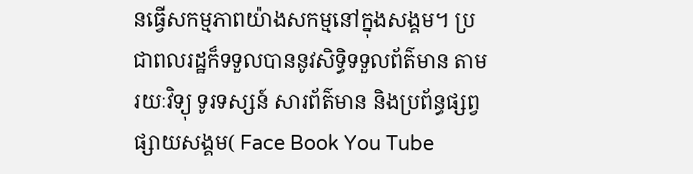នធ្វើសកម្មភាពយ៉ាងសកម្មនៅក្នុងសង្គម។ ប្រជាពលរដ្ឋក៏ទទួលបាននូវសិទ្ធិទទួលព័ត៌មាន តាមរយៈវិទ្យុ ទូរទស្សន៍ សារព័ត៌មាន និងប្រព័ន្ធផ្សព្វផ្សាយសង្គម( Face Book You Tube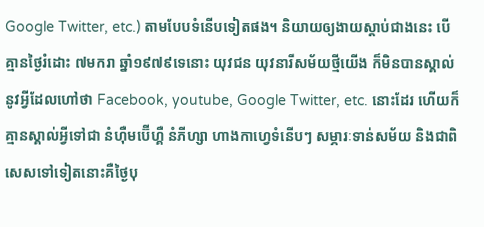Google Twitter, etc.) តាមបែបទំនើបទៀតផង។ និយាយឲ្យងាយស្តាប់ជាងនេះ បើគ្មានថ្ងៃរំដោះ ៧មករា ឆ្នាំ១៩៧៩ទេនោះ យុវជន យុវនារីសម័យថ្មីយើង ក៏មិនបានស្គាល់នូវអ្វីដែលហៅថា Facebook, youtube, Google Twitter, etc. នោះដែរ ហើយក៏គ្មានស្គាល់អ្វីទៅជា នំហ៊ឺមប៊ើហ្គឺ នំភីហ្សា ហាងកាហ្វេទំនើបៗ សម្ភារៈទាន់សម័យ និងជាពិសេសទៅទៀតនោះគឺថ្ងៃបុ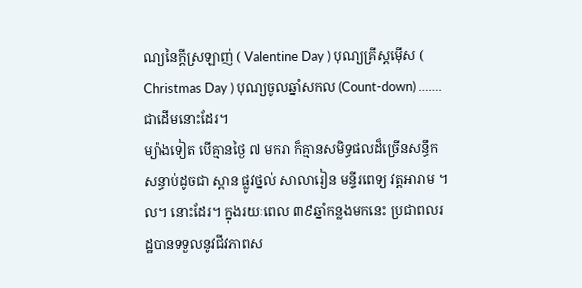ណ្យនៃក្តីស្រឡាញ់ ( Valentine Day ) បុណ្យគ្រីស្តម៉ើស ( Christmas Day ) បុណ្យចូលឆ្នាំសកល (Count-down) …….ជាដើមនោះដែរ។
ម្យ៉ាងទៀត បើគ្មានថ្ងៃ ៧ មករា ក៏គ្មានសមិទ្ធផលដ៏ច្រើនសន្ធឹកសន្ធាប់ដូចជា ស្ពាន ផ្លូវថ្នល់ សាលារៀន មន្ទីរពេទ្យ វត្តអារាម ។ល។ នោះដែរ។ ក្នុងរយៈពេល ៣៩ឆ្នាំកន្លងមកនេះ ប្រជាពលរដ្ឋបានទទួលនូវជីវភាពស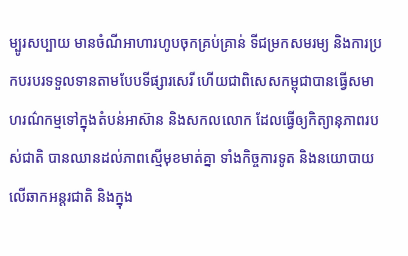ម្បូរសប្បាយ មានចំណីអាហារហូបចុកគ្រប់គ្រាន់ ទីជម្រកសមរម្យ និងការប្រកបរបរទទួលទានតាមបែបទីផ្សារសេរី ហើយជាពិសេសកម្ពុជាបានធ្វើសមាហរណ៌កម្មទៅក្នុងតំបន់អាស៊ាន និងសកលលោក ដែលធ្វើឲ្យកិត្យានុភាពរបស់ជាតិ បានឈានដល់ភាពស្មើមុខមាត់គ្នា ទាំងកិច្ចការទូត និងនយោបាយ លើឆាកអន្តរជាតិ និងក្នុង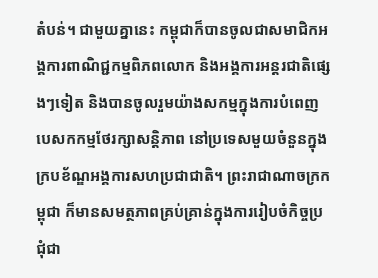តំបន់។ ជាមួយគ្នានេះ កម្ពុជាក៏បានចូលជាសមាជិកអង្គការពាណិជ្ជកម្មពិភពលោក និងអង្គការអន្តរជាតិផ្សេងៗទៀត និងបានចូលរួមយ៉ាងសកម្មក្នុងការបំពេញបេសកកម្មថែរក្សាសន្តិភាព នៅប្រទេសមួយចំនួនក្នុងក្របខ័ណ្ឌអង្គការសហប្រជាជាតិ។ ព្រះរាជាណាចក្រកម្ពុជា ក៏មានសមត្ថភាពគ្រប់គ្រាន់ក្នុងការរៀបចំកិច្ចប្រជុំជា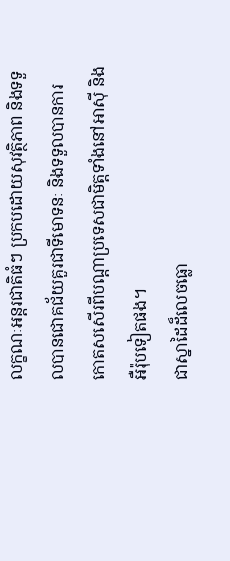លក្ខណៈអន្តរជាតិធំៗ ប្រកបដោយសុវត្ថិភាព និងទទួលបានជោគជ័យគួរជាទីមោទនៈ និងទទួលបានការកោតសសើរពីបណ្តាប្រទេសជាមិត្តទាំងនៅអាស៊ី និងអឺរ៉ុបទៀតផង។
ជាស្នាដៃដ៏លេចធ្លោ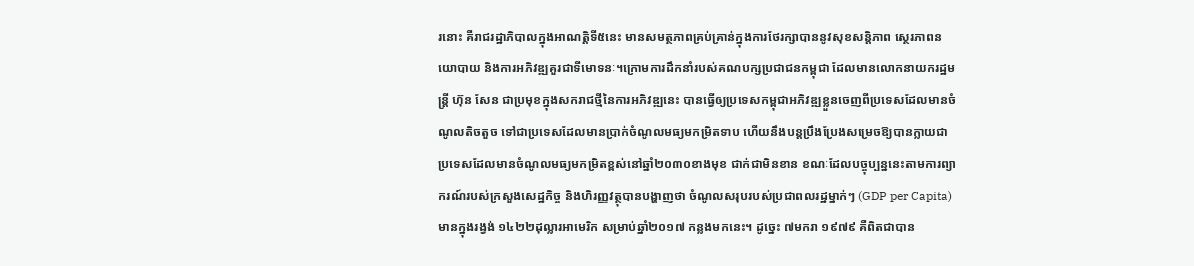រនោះ គឺរាជរដ្ឋាភិបាលក្នុងអាណត្តិទី៥នេះ មានសមត្ថភាពគ្រប់គ្រាន់ក្នុងការថែរក្សាបាននូវសុខសន្តិភាព ស្ថេរភាពនយោបាយ និងការអភិវឌ្ឍគួរជាទីមោទនៈ។ក្រោមការដឹកនាំរបស់គណបក្សប្រជាជនកម្ពុជា ដែលមានលោកនាយករដ្ឋមន្ត្រី ហ៊ុន សែន ជាប្រមុខក្នុងសករាជថ្មីនៃការអភិវឌ្ឍនេះ បានធ្វើឲ្យប្រទេសកម្ពុជាអភិវឌ្ឍខ្លួនចេញពីប្រទេសដែលមានចំណូលតិចតួច ទៅជាប្រទេសដែលមានប្រាក់ចំណូលមធ្យមកម្រិតទាប ហើយនឹងបន្តប្រឹងប្រែងសម្រេចឱ្យបានក្លាយជាប្រទេសដែលមានចំណូលមធ្យមកម្រិតខ្ពស់នៅឆ្នាំ២០៣០ខាងមុខ ជាក់ជាមិនខាន ខណៈដែលបច្ចុប្បន្ននេះតាមការព្យាករណ៍របស់ក្រសួងសេដ្ឋកិច្ច និងហិរញ្ញវត្ថុបានបង្ហាញថា ចំណូលសរុបរបស់ប្រជាពលរដ្ឋម្នាក់ៗ (GDP per Capita) មានក្នុងរង្វង់ ១៤២២ដុល្លារអាមេរិក សម្រាប់ឆ្នាំ២០១៧ កន្លងមកនេះ។ ដូច្នេះ ៧មករា ១៩៧៩ គឺពិតជាបាន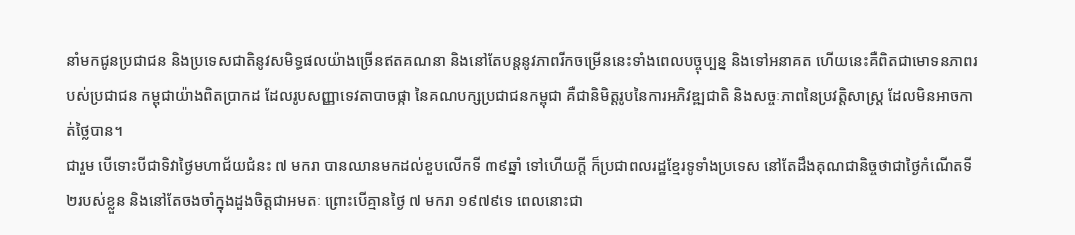នាំមកជូនប្រជាជន និងប្រទេសជាតិនូវសមិទ្ធផលយ៉ាងច្រើនឥតគណនា និងនៅតែបន្តនូវភាពរីកចម្រើននេះទាំងពេលបច្ចុប្បន្ន និងទៅអនាគត ហើយនេះគឺពិតជាមោទនភាពរបស់ប្រជាជន កម្ពុជាយ៉ាងពិតប្រាកដ ដែលរូបសញ្ញាទេវតាបាចផ្កា នៃគណបក្សប្រជាជនកម្ពុជា គឺជានិមិត្តរូបនៃការអភិវឌ្ឍជាតិ និងសច្ចៈភាពនៃប្រវត្តិសាស្ត្រ ដែលមិនអាចកាត់ថ្លៃបាន។
ជារួម បើទោះបីជាទិវាថ្ងៃមហាជ័យជំនះ ៧ មករា បានឈានមកដល់ខួបលើកទី ៣៩ឆ្នាំ ទៅហើយក្តី ក៏ប្រជាពលរដ្ឋខ្មែរទូទាំងប្រទេស នៅតែដឹងគុណជានិច្ចថាជាថ្ងៃកំណើតទី២របស់ខ្លួន និងនៅតែចងចាំក្នុងដួងចិត្តជាអមតៈ ព្រោះបើគ្មានថ្ងៃ ៧ មករា ១៩៧៩ទេ ពេលនោះជា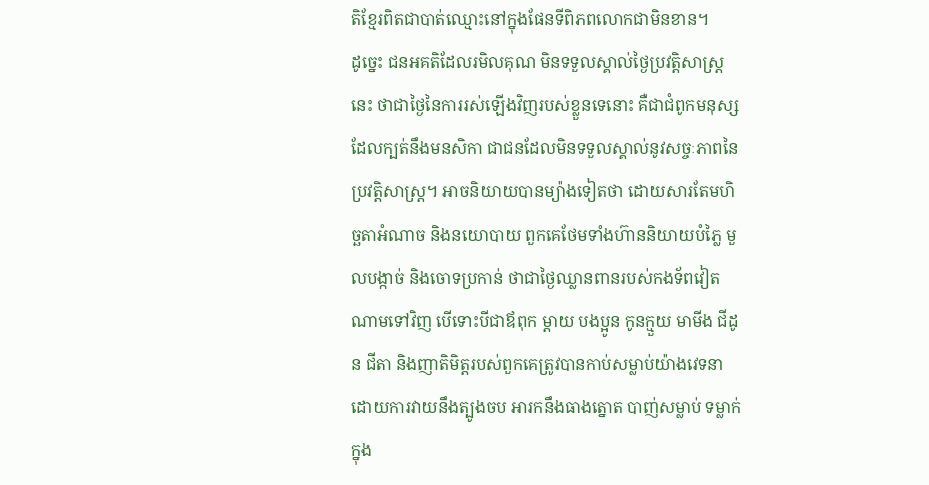តិខ្មែរពិតជាបាត់ឈ្មោះនៅក្នុងផែនទីពិភពលោកជាមិនខាន។
ដូច្នេះ ជនអគតិដែលរមិលគុណ មិនទទួលស្គាល់ថ្ងៃប្រវត្តិសាស្ត្រនេះ ថាជាថ្ងៃនៃការរស់ឡើងវិញរបស់ខ្លួនទេនោះ គឺជាជំពូកមនុស្សដែលក្បត់នឹងមនសិកា ជាជនដែលមិនទទួលស្គាល់នូវសច្ចៈភាពនៃប្រវត្តិសាស្ត្រ។ អាចនិយាយបានម្យ៉ាងទៀតថា ដោយសារតែមហិច្ឆតាអំណាច និងនយោបាយ ពួកគេថែមទាំងហ៊ាននិយាយបំភ្លៃ មួលបង្កាច់ និងចោទប្រកាន់ ថាជាថ្ងៃឈ្លានពានរបស់កងទ័ពវៀតណាមទៅវិញ បើទោះបីជាឪពុក ម្តាយ បងប្អូន កូនក្មួយ មាមីង ជីដូន ជីតា និងញាតិមិត្តរបស់ពួកគេត្រូវបានកាប់សម្លាប់យ៉ាងវេទនា ដោយការវាយនឹងត្បូងចប អារកនឹងធាងត្នោត បាញ់សម្លាប់ ទម្លាក់ក្នុង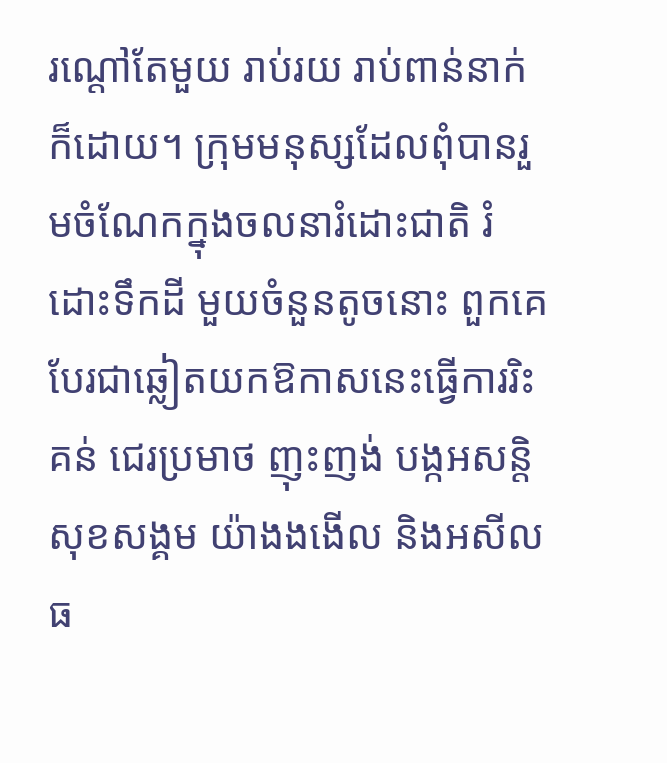រណ្តៅតែមួយ រាប់រយ រាប់ពាន់នាក់ក៏ដោយ។ ក្រុមមនុស្សដែលពុំបានរួមចំណែកក្នុងចលនារំដោះជាតិ រំដោះទឹកដី មួយចំនួនតូចនោះ ពួកគេបែរជាឆ្លៀតយកឱកាសនេះធ្វើការរិះគន់ ជេរប្រមាថ ញុះញង់ បង្កអសន្តិសុខសង្គម យ៉ាងងងើល និងអសីលធ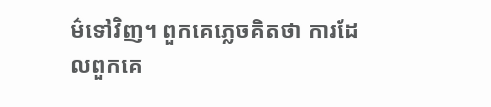ម៌ទៅវិញ។ ពួកគេភ្លេចគិតថា ការដែលពួកគេ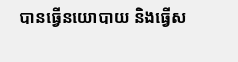បានធ្វើនយោបាយ និងធ្វើស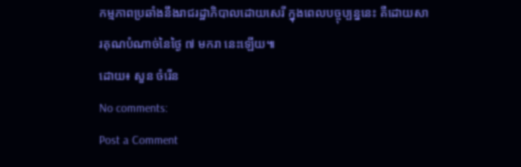កម្មភាពប្រឆាំងនឹងរាជរដ្ឋាភិបាលដោយសេរី ក្នុងពេលបច្ចុប្បន្ននេះ គឺដោយសារគុណបំណាច់នៃថ្ងៃ ៧ មករា នេះឡើយ៕
ដោយ៖ សួន ចំរើន
No comments:
Post a Comment